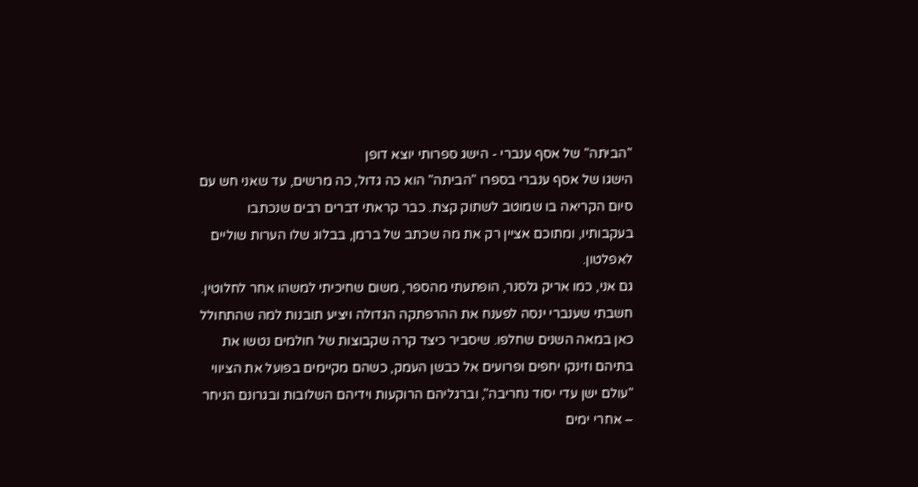"הביתה" של אסף ענברי - הישג ספרותי יוצא דופן
הישגו של אסף ענברי בספרו "הביתה" הוא כה גדול, כה מרשים, עד שאני חש עם סיום הקריאה בו שמוטב לשתוק קצת. כבר קראתי דברים רבים שנכתבו בעקבותיו, ומתוכם אציין רק את מה שכתב של ברמן, בבלוג שלו הערות שוליים לאפלטון.
גם אני, כמו אריק גלסנר, הופתעתי מהספר, משום שחיכיתי למשהו אחר לחלוטין. חשבתי שענברי ינסה לפענח את ההרפתקה הגדולה ויציע תובנות למה שהתחולל כאן במאה השנים שחלפו. שיסביר כיצד קרה שקבוצות של חולמים נטשו את בתיהם וזינקו יחפים ופרועים אל כבשן העמק, כשהם מקיימים בפועל את הציווי "עולם ישן עדי יסוד נחריבה", וברגליהם הרוקעות וידיהם השלובות ובגרונם הניחר – אחרי ימים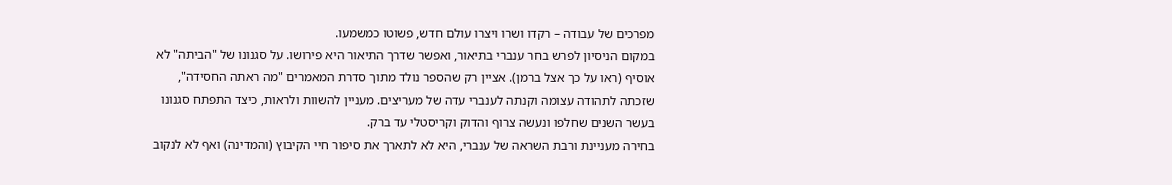מפרכים של עבודה – רקדו ושרו ויצרו עולם חדש, פשוטו כמשמעו.
במקום הניסיון לפרש בחר ענברי בתיאור, ואפשר שדרך התיאור היא פירושו. על סגנונו של "הביתה" לא אוסיף (ראו על כך אצל ברמן). אציין רק שהספר נולד מתוך סדרת המאמרים "מה ראתה החסידה", שזכתה לתהודה עצומה וקנתה לענברי עדה של מעריצים. מעניין להשוות ולראות, כיצד התפתח סגנונו בעשר השנים שחלפו ונעשה צרוף והדוק וקריסטלי עד ברק.
בחירה מעניינת ורבת השראה של ענברי, היא לא לתארך את סיפור חיי הקיבוץ (והמדינה) ואף לא לנקוב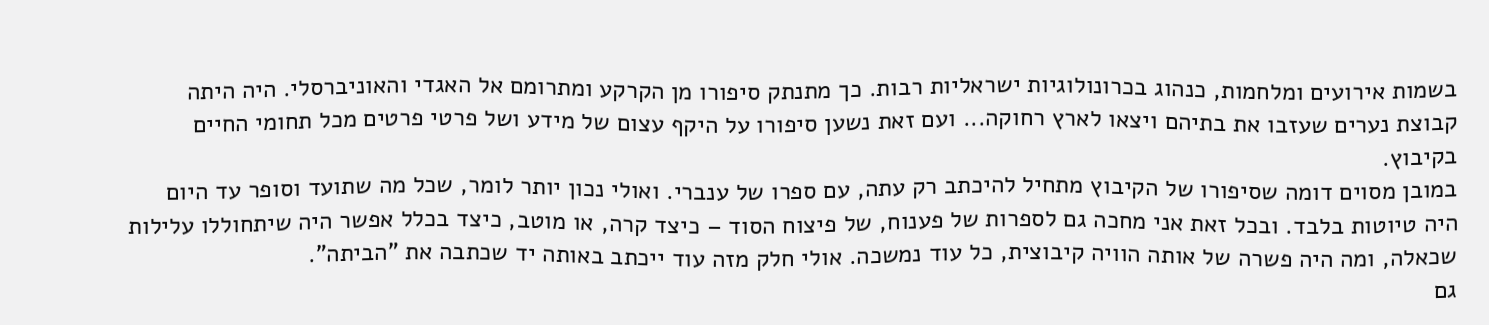בשמות אירועים ומלחמות, כנהוג בכרונולוגיות ישראליות רבות. כך מתנתק סיפורו מן הקרקע ומתרומם אל האגדי והאוניברסלי. היה היתה קבוצת נערים שעזבו את בתיהם ויצאו לארץ רחוקה... ועם זאת נשען סיפורו על היקף עצום של מידע ושל פרטי פרטים מכל תחומי החיים בקיבוץ.
במובן מסוים דומה שסיפורו של הקיבוץ מתחיל להיכתב רק עתה, עם ספרו של ענברי. ואולי נכון יותר לומר, שכל מה שתועד וסופר עד היום היה טיוטות בלבד. ובכל זאת אני מחכה גם לספרות של פענוח, של פיצוח הסוד – כיצד קרה, או מוטב, כיצד בכלל אפשר היה שיתחוללו עלילות שכאלה, ומה היה פשרה של אותה הוויה קיבוצית, כל עוד נמשכה. אולי חלק מזה עוד ייכתב באותה יד שכתבה את "הביתה".
גם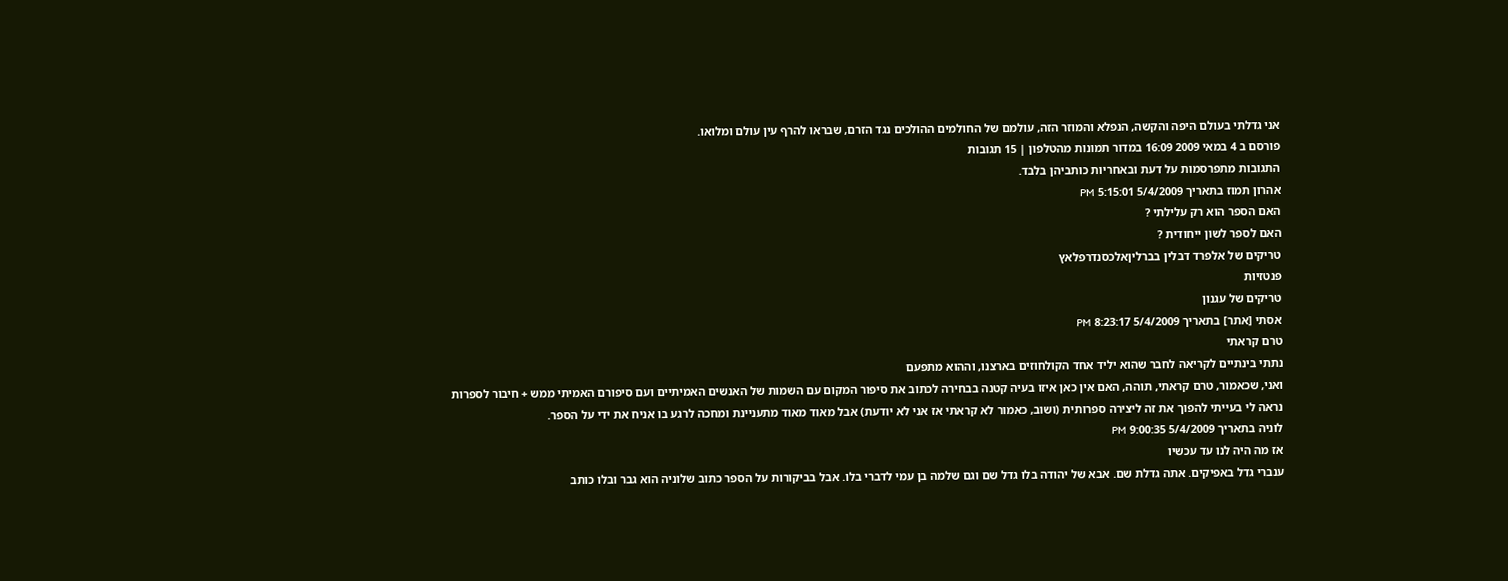אני גדלתי בעולם היפה והקשה, הנפלא והמוזר הזה, עולמם של החולמים ההולכים נגד הזרם, שבראו להרף עין עולם ומלואו.
פורסם ב 4 במאי 2009 16:09 במדור תמונות מהטלפון | 15 תגובות
התגובות מתפרסמות על דעת ובאחריות כותביהן בלבד.
אהרון תמוז בתאריך 5/4/2009 5:15:01 PM
האם הספר הוא רק עלילתי ?
האם לספר לשון ייחודית ?
טריקים של אלפרד דבלין בברליןאלכסנדרפלאץ
פנטזיות
טריקים של עגנון
אסתי [אתר] בתאריך 5/4/2009 8:23:17 PM
טרם קראתי
נתתי בינתיים לקריאה לחבר שהוא יליד אחד הקולחוזים בארצנו, וההוא מתפעם
ואני, שכאמור, טרם קראתי, תוהה, האם אין כאן איזו בעיה קטנה בבחירה לכתוב את סיפור המקום עם השמות של האנשים האמיתיים ועם סיפורם האמיתי ממש + חיבור לספרות
נראה לי בעייתי להפוך את זה ליצירה ספרותית (ושוב, כאמור לא קראתי אז אני לא יודעת) אבל מאוד מאוד מתעניינת ומחכה לרגע בו אניח את ידי על הספר.
לוניה בתאריך 5/4/2009 9:00:35 PM
אז מה היה לנו עד עכשיו
ענברי גדל באפיקים. אתה גדלת שם. אבא של יהודה בלו גדל שם וגם שלמה בן עמי לדברי בלו. אבל בביקורות על הספר כתוב שלוניה הוא גבר ובלו כותב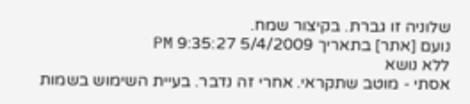שלוניה זו גברת. בקיצור שמח.
נועם [אתר] בתאריך 5/4/2009 9:35:27 PM
ללא נושא
אסתי - מוטב שתקראי. אחרי זה נדבר. בעיית השימוש בשמות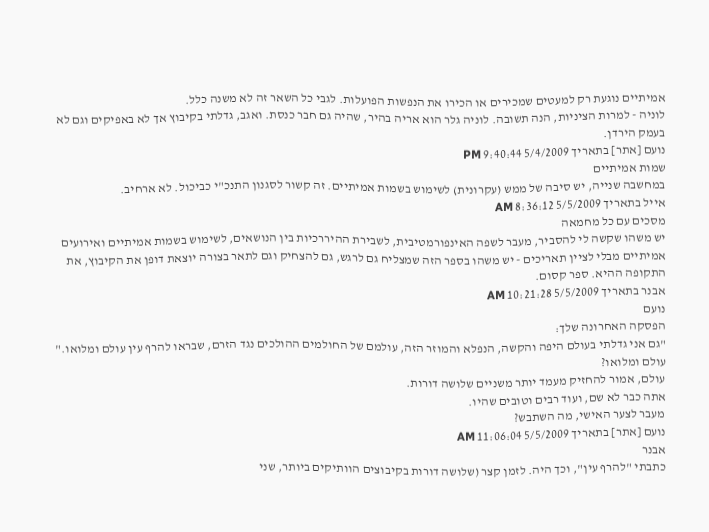אמיתיים נוגעת רק למעטים שמכירים או הכירו את הנפשות הפועלות. לגבי כל השאר זה לא משנה כלל.
לוניה - למרות הציניות, הנה תשובה. לוניה גלר הוא אריה בהיר, שהיה גם חבר כנסת. ואגב, גדלתי בקיבוץ אך לא באפיקים וגם לא בעמק הירדן.
נועם [אתר] בתאריך 5/4/2009 9:40:44 PM
שמות אמיתיים
במחשבה שנייה, יש סיבה של ממש (עקרונית) לשימוש בשמות אמיתיים. זה קשור לסגנון התנכ"י כביכול. לא ארחיב.
אייל בתאריך 5/5/2009 8:36:12 AM
מסכים עם כל מחמאה
יש משהו שקשה לי להסביר, מעבר לשפה האינפורמטיבית, לשבירת ההיררכיות בין הנושאים, לשימוש בשמות אמיתיים ואירועים אמיתיים מבלי לציין תאריכים - יש משהו בספר הזה שמצליח גם לרגש, גם להצחיק וגם לתאר בצורה יוצאת דופן את הקיבוץ, את התקופה ההיא. ספר קסום.
אבנר בתאריך 5/5/2009 10:21:28 AM
נועם
הפסקה האחרונה שלך:
"גם אני גדלתי בעולם היפה והקשה, הנפלא והמוזר הזה, עולמם של החולמים ההולכים נגד הזרם, שבראו להרף עין עולם ומלואו."
עולם ומלואו?
עולם, אמור להחזיק מעמד יותר משניים שלושה דורות.
אתה כבר לא שם, ועוד רבים וטובים שהיו.
מעבר לצער האישי, מה השתבש?
נועם [אתר] בתאריך 5/5/2009 11:06:04 AM
אבנר
כתבתי "להרף עין", וכך היה. לזמן קצר (שלושה דורות בקיבוצים הוותיקים ביותר, שני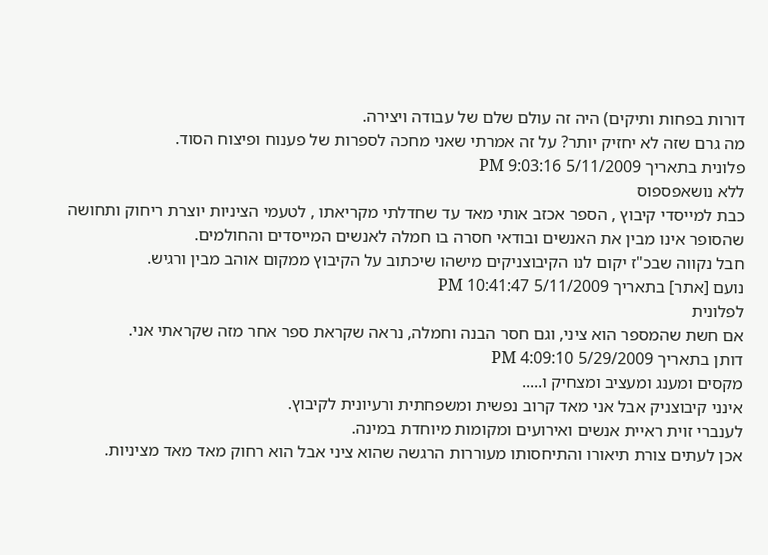דורות בפחות ותיקים) היה זה עולם שלם של עבודה ויצירה.
מה גרם שזה לא יחזיק יותר? על זה אמרתי שאני מחכה לספרות של פענוח ופיצוח הסוד.
פלונית בתאריך 5/11/2009 9:03:16 PM
ללא נושאפספוס
כבת למייסדי קיבוץ , הספר אכזב אותי מאד עד שחדלתי מקריאתו , לטעמי הציניות יוצרת ריחוק ותחושה שהסופר אינו מבין את האנשים ובודאי חסרה בו חמלה לאנשים המייסדים והחולמים.
חבל נקווה שבכ"ז יקום לנו הקיבוצניקים מישהו שיכתוב על הקיבוץ ממקום אוהב מבין ורגיש.
נועם [אתר] בתאריך 5/11/2009 10:41:47 PM
לפלונית
אם חשת שהמספר הוא ציני, וגם חסר הבנה וחמלה, נראה שקראת ספר אחר מזה שקראתי אני.
דותן בתאריך 5/29/2009 4:09:10 PM
מקסים ומענג ומעציב ומצחיק ו.....
אינני קיבוצניק אבל אני מאד קרוב נפשית ומשפחתית ורעיונית לקיבוץ.
לענברי זוית ראיית אנשים ואירועים ומקומות מיוחדת במינה.
אכן לעתים צורת תיאורו והתיחסותו מעוררות הרגשה שהוא ציני אבל הוא רחוק מאד מאד מציניות.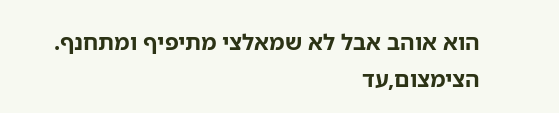הוא אוהב אבל לא שמאלצי מתיפיף ומתחנף.
הצימצום,עד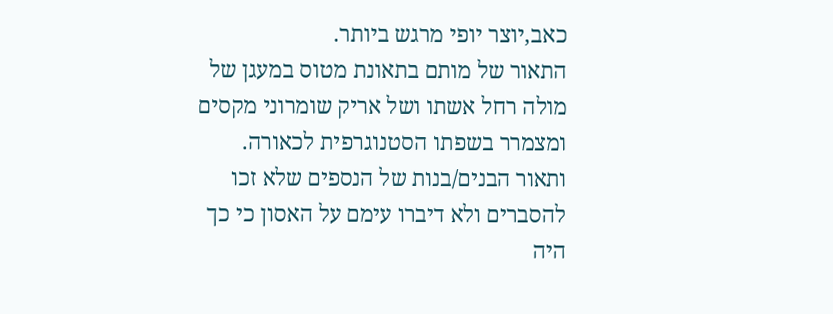כאב,יוצר יופי מרגש ביותר.
התאור של מותם בתאונת מטוס במעגן של מולה רחל אשתו ושל אריק שומרוני מקסים ומצמרר בשפתו הסטנוגרפית לכאורה.
ותאור הבנים/בנות של הנספים שלא זכו להסברים ולא דיברו עימם על האסון כי כך היה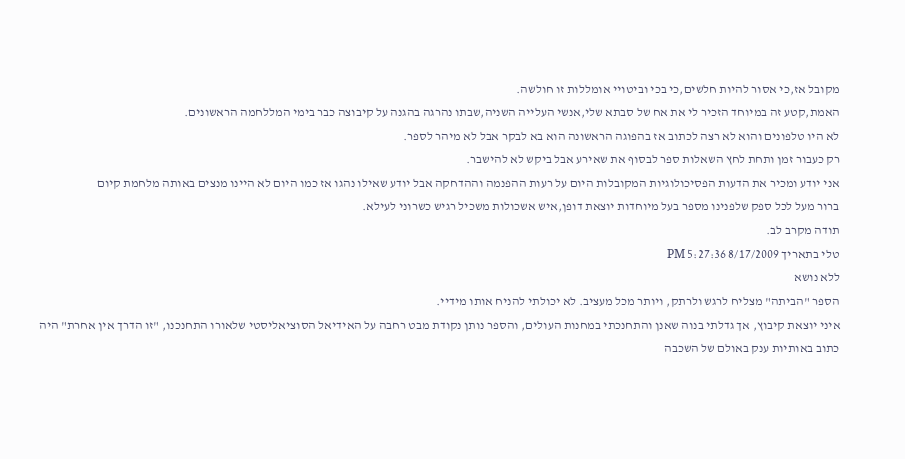מקובל אז,כי אסור להיות חלשים,כי בכי וביטויי אומללות זו חולשה.
האמת,קטע זה במיוחד הזכיר לי את אח של סבתא שלי,אנשי העלייה השניה,שבתו נהרגה בהגנה על קיבוצה כבר בימי המללחמה הראשונים.
לא היו טלפונים והוא לא רצה לכתוב אז בהפוגה הראשונה הוא בא לבקר אבל לא מיהר לספר.
רק כעבור זמן ותחת לחץ השאלות ספר לבסוף את שאירע אבל ביקש לא להישבר.
אני יודע ומכיר את הדעות הפסיכולוגיות המקובלות היום על רעות ההפנמה וההדחקה אבל יודע שאילו נהגו אז כמו היום לא היינו מנצים באותה מלחמת קיום
ברור מעל לכל ספק שלפנינו מספר בעל מיוחדות יוצאת דופן,איש אשכולות משכיל רגיש כשרוני לעילא.
תודה מקרב לב.
טלי בתאריך 8/17/2009 5:27:36 PM
ללא נושא
הספר "הביתה" מצליח לרגש ולרתק, ויותר מכל מעציב. לא יכולתי להניח אותו מידיי.
איני יוצאת קיבוץ, אך גדלתי בנוה שאנן והתחנכתי במחנות העולים, והספר נותן נקודת מבט רחבה על האידיאל הסוציאליסטי שלאורו התחנכנו, "זו הדרך אין אחרת" היה כתוב באותיות ענק באולם של השכבה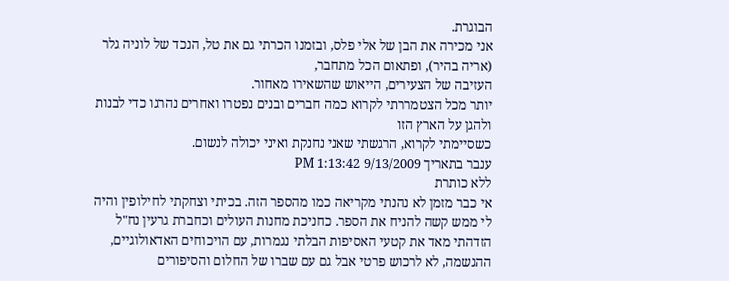הבוגרת.
אני מכירה את הבן של אלי פלס, ובזמנו הכרתי גם את טל, הנכד של לוניה גלר (אריה בהיר), ופתאום הכל מתחבר,
העזיבה של הצעירים, הייאוש שהשאירו מאחור.
יותר מכל הצטמררתי לקרוא כמה חברים ובנים נפטרו ואחרים נהרגו כדי לבנות ולהגן על הארץ הזו
כשסיימתי לקרוא, הרגשתי שאני נחנקת ואיני יכולה לנשום.
ענבר בתאריך 9/13/2009 1:13:42 PM
ללא כותרת
אי כבר מזמן לא נהנתי מקריאה כמו מהספר הזה. בכיתי וצחקתי לחילופין והיה לי ממש קשה להניח את הספר. כחניכת מחנות העולים וכחברת גרעין נח"ל הזדהתי מאד את קטעי האסיפות הבלתי נגמרות, עם הויכוחים האדאולוגיים, ההגשמה, לא לרכוש פרטי אבל גם עם שברו של החלום והסיפורים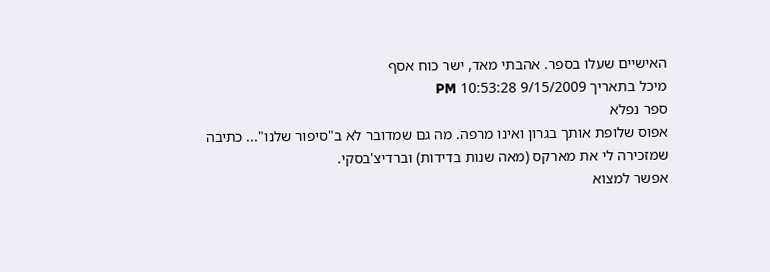האישיים שעלו בספר. אהבתי מאד, ישר כוח אסף
מיכל בתאריך 9/15/2009 10:53:28 PM
ספר נפלא
אפוס שלופת אותך בגרון ואינו מרפה. מה גם שמדובר לא ב"סיפור שלנו"... כתיבה שמזכירה לי את מארקס (מאה שנות בדידות) וברדיצ'בסקי.
אפשר למצוא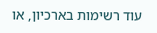עוד רשימות בארכיון, או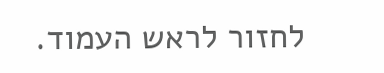לחזור לראש העמוד.